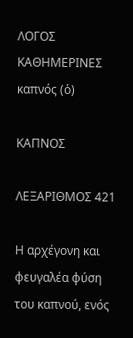ΛΟΓΟΣ
ΚΑΘΗΜΕΡΙΝΕΣ
καπνός (ὁ)

ΚΑΠΝΟΣ

ΛΕΞΑΡΙΘΜΟΣ 421

Η αρχέγονη και φευγαλέα φύση του καπνού, ενός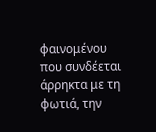φαινομένου που συνδέεται άρρηκτα με τη φωτιά, την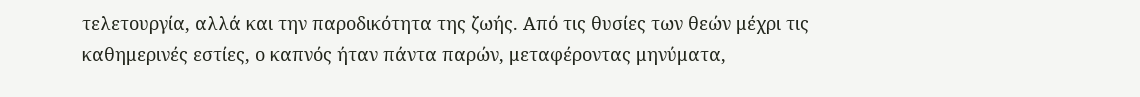τελετουργία, αλλά και την παροδικότητα της ζωής. Από τις θυσίες των θεών μέχρι τις καθημερινές εστίες, ο καπνός ήταν πάντα παρών, μεταφέροντας μηνύματα,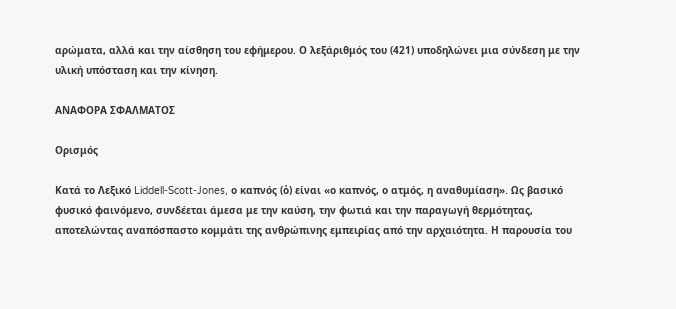αρώματα, αλλά και την αίσθηση του εφήμερου. Ο λεξάριθμός του (421) υποδηλώνει μια σύνδεση με την υλική υπόσταση και την κίνηση.

ΑΝΑΦΟΡΑ ΣΦΑΛΜΑΤΟΣ

Ορισμός

Κατά το Λεξικό Liddell-Scott-Jones, ο καπνός (ὁ) είναι «ο καπνός, ο ατμός, η αναθυμίαση». Ως βασικό φυσικό φαινόμενο, συνδέεται άμεσα με την καύση, την φωτιά και την παραγωγή θερμότητας, αποτελώντας αναπόσπαστο κομμάτι της ανθρώπινης εμπειρίας από την αρχαιότητα. Η παρουσία του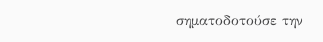σηματοδοτούσε την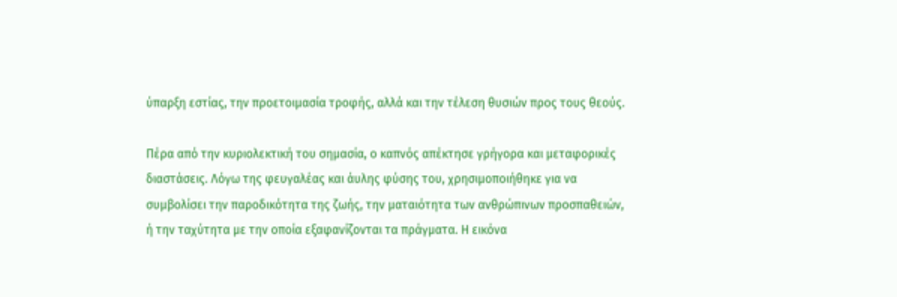ύπαρξη εστίας, την προετοιμασία τροφής, αλλά και την τέλεση θυσιών προς τους θεούς.

Πέρα από την κυριολεκτική του σημασία, ο καπνός απέκτησε γρήγορα και μεταφορικές διαστάσεις. Λόγω της φευγαλέας και άυλης φύσης του, χρησιμοποιήθηκε για να συμβολίσει την παροδικότητα της ζωής, την ματαιότητα των ανθρώπινων προσπαθειών, ή την ταχύτητα με την οποία εξαφανίζονται τα πράγματα. Η εικόνα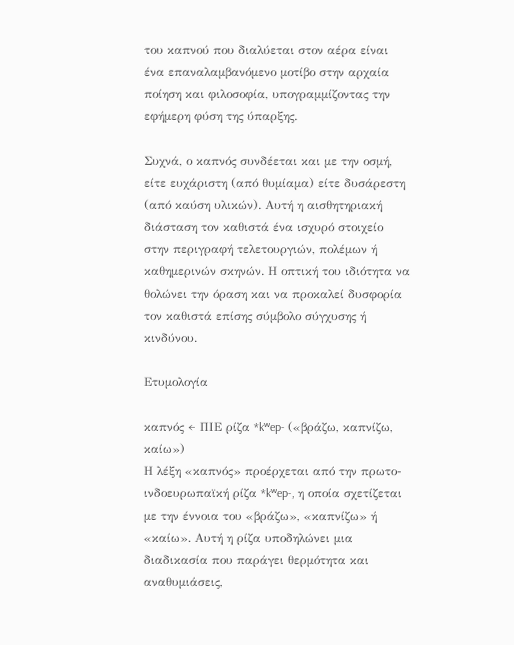του καπνού που διαλύεται στον αέρα είναι ένα επαναλαμβανόμενο μοτίβο στην αρχαία ποίηση και φιλοσοφία, υπογραμμίζοντας την εφήμερη φύση της ύπαρξης.

Συχνά, ο καπνός συνδέεται και με την οσμή, είτε ευχάριστη (από θυμίαμα) είτε δυσάρεστη (από καύση υλικών). Αυτή η αισθητηριακή διάσταση τον καθιστά ένα ισχυρό στοιχείο στην περιγραφή τελετουργιών, πολέμων ή καθημερινών σκηνών. Η οπτική του ιδιότητα να θολώνει την όραση και να προκαλεί δυσφορία τον καθιστά επίσης σύμβολο σύγχυσης ή κινδύνου.

Ετυμολογία

καπνός ← ΠΙΕ ρίζα *kʷep- («βράζω, καπνίζω, καίω»)
Η λέξη «καπνός» προέρχεται από την πρωτο-ινδοευρωπαϊκή ρίζα *kʷep-, η οποία σχετίζεται με την έννοια του «βράζω», «καπνίζω» ή «καίω». Αυτή η ρίζα υποδηλώνει μια διαδικασία που παράγει θερμότητα και αναθυμιάσεις,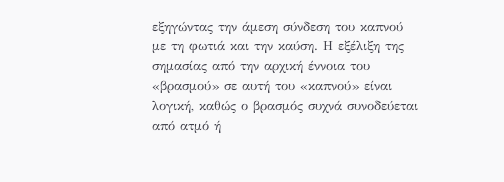εξηγώντας την άμεση σύνδεση του καπνού με τη φωτιά και την καύση. Η εξέλιξη της σημασίας από την αρχική έννοια του «βρασμού» σε αυτή του «καπνού» είναι λογική, καθώς ο βρασμός συχνά συνοδεύεται από ατμό ή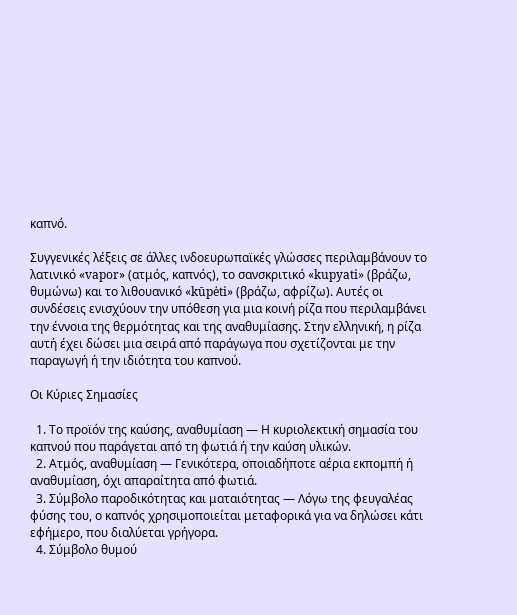καπνό.

Συγγενικές λέξεις σε άλλες ινδοευρωπαϊκές γλώσσες περιλαμβάνουν το λατινικό «vapor» (ατμός, καπνός), το σανσκριτικό «kupyati» (βράζω, θυμώνω) και το λιθουανικό «kūpėti» (βράζω, αφρίζω). Αυτές οι συνδέσεις ενισχύουν την υπόθεση για μια κοινή ρίζα που περιλαμβάνει την έννοια της θερμότητας και της αναθυμίασης. Στην ελληνική, η ρίζα αυτή έχει δώσει μια σειρά από παράγωγα που σχετίζονται με την παραγωγή ή την ιδιότητα του καπνού.

Οι Κύριες Σημασίες

  1. Το προϊόν της καύσης, αναθυμίαση — Η κυριολεκτική σημασία του καπνού που παράγεται από τη φωτιά ή την καύση υλικών.
  2. Ατμός, αναθυμίαση — Γενικότερα, οποιαδήποτε αέρια εκπομπή ή αναθυμίαση, όχι απαραίτητα από φωτιά.
  3. Σύμβολο παροδικότητας και ματαιότητας — Λόγω της φευγαλέας φύσης του, ο καπνός χρησιμοποιείται μεταφορικά για να δηλώσει κάτι εφήμερο, που διαλύεται γρήγορα.
  4. Σύμβολο θυμού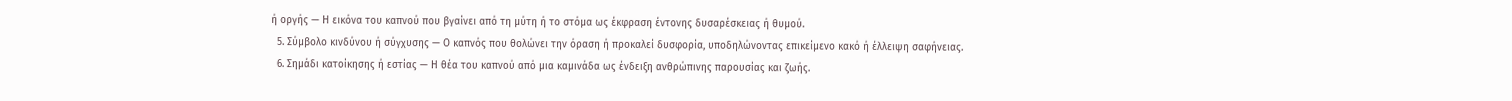ή οργής — Η εικόνα του καπνού που βγαίνει από τη μύτη ή το στόμα ως έκφραση έντονης δυσαρέσκειας ή θυμού.
  5. Σύμβολο κινδύνου ή σύγχυσης — Ο καπνός που θολώνει την όραση ή προκαλεί δυσφορία, υποδηλώνοντας επικείμενο κακό ή έλλειψη σαφήνειας.
  6. Σημάδι κατοίκησης ή εστίας — Η θέα του καπνού από μια καμινάδα ως ένδειξη ανθρώπινης παρουσίας και ζωής.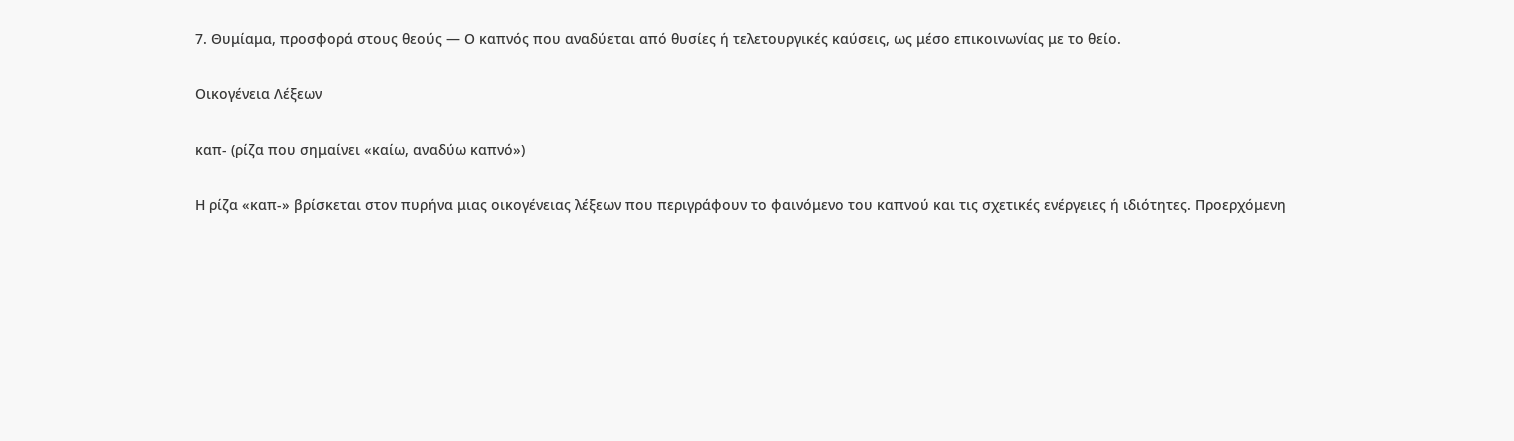7. Θυμίαμα, προσφορά στους θεούς — Ο καπνός που αναδύεται από θυσίες ή τελετουργικές καύσεις, ως μέσο επικοινωνίας με το θείο.

Οικογένεια Λέξεων

καπ- (ρίζα που σημαίνει «καίω, αναδύω καπνό»)

Η ρίζα «καπ-» βρίσκεται στον πυρήνα μιας οικογένειας λέξεων που περιγράφουν το φαινόμενο του καπνού και τις σχετικές ενέργειες ή ιδιότητες. Προερχόμενη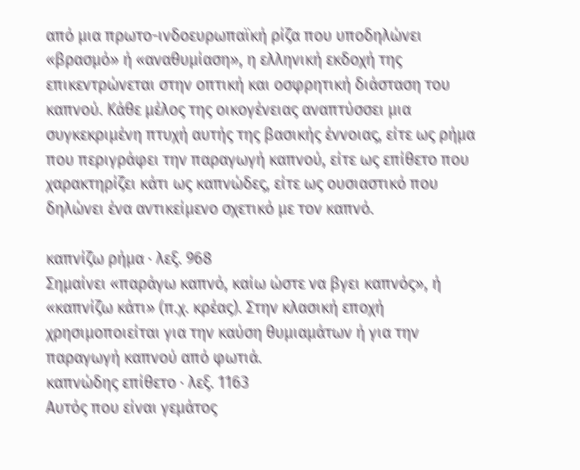από μια πρωτο-ινδοευρωπαϊκή ρίζα που υποδηλώνει «βρασμό» ή «αναθυμίαση», η ελληνική εκδοχή της επικεντρώνεται στην οπτική και οσφρητική διάσταση του καπνού. Κάθε μέλος της οικογένειας αναπτύσσει μια συγκεκριμένη πτυχή αυτής της βασικής έννοιας, είτε ως ρήμα που περιγράφει την παραγωγή καπνού, είτε ως επίθετο που χαρακτηρίζει κάτι ως καπνώδες, είτε ως ουσιαστικό που δηλώνει ένα αντικείμενο σχετικό με τον καπνό.

καπνίζω ρήμα · λεξ. 968
Σημαίνει «παράγω καπνό, καίω ώστε να βγει καπνός», ή «καπνίζω κάτι» (π.χ. κρέας). Στην κλασική εποχή χρησιμοποιείται για την καύση θυμιαμάτων ή για την παραγωγή καπνού από φωτιά.
καπνώδης επίθετο · λεξ. 1163
Αυτός που είναι γεμάτος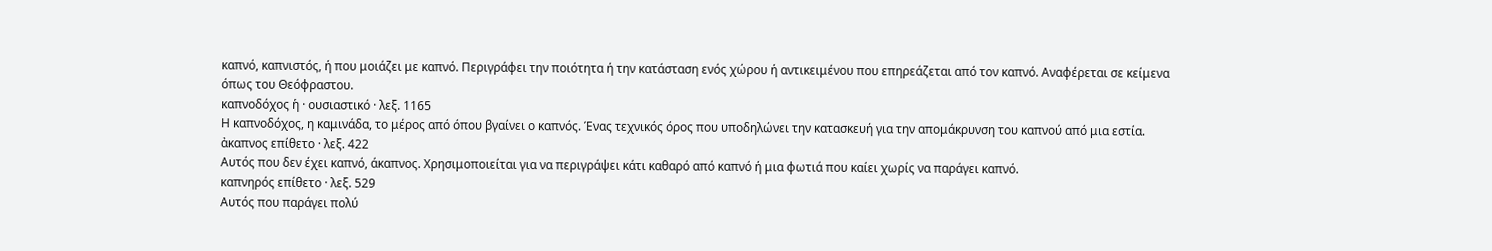καπνό, καπνιστός, ή που μοιάζει με καπνό. Περιγράφει την ποιότητα ή την κατάσταση ενός χώρου ή αντικειμένου που επηρεάζεται από τον καπνό. Αναφέρεται σε κείμενα όπως του Θεόφραστου.
καπνοδόχος ἡ · ουσιαστικό · λεξ. 1165
Η καπνοδόχος, η καμινάδα, το μέρος από όπου βγαίνει ο καπνός. Ένας τεχνικός όρος που υποδηλώνει την κατασκευή για την απομάκρυνση του καπνού από μια εστία.
ἀκαπνος επίθετο · λεξ. 422
Αυτός που δεν έχει καπνό, άκαπνος. Χρησιμοποιείται για να περιγράψει κάτι καθαρό από καπνό ή μια φωτιά που καίει χωρίς να παράγει καπνό.
καπνηρός επίθετο · λεξ. 529
Αυτός που παράγει πολύ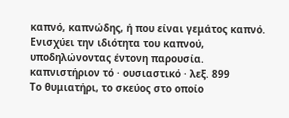καπνό, καπνώδης, ή που είναι γεμάτος καπνό. Ενισχύει την ιδιότητα του καπνού, υποδηλώνοντας έντονη παρουσία.
καπνιστήριον τό · ουσιαστικό · λεξ. 899
Το θυμιατήρι, το σκεύος στο οποίο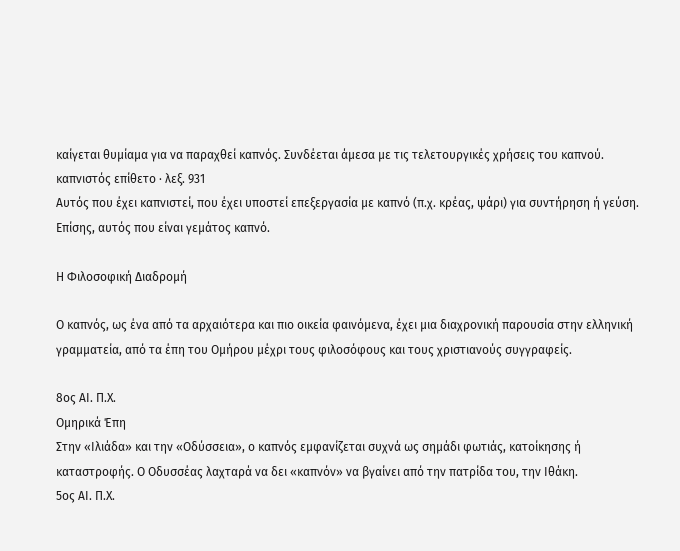καίγεται θυμίαμα για να παραχθεί καπνός. Συνδέεται άμεσα με τις τελετουργικές χρήσεις του καπνού.
καπνιστός επίθετο · λεξ. 931
Αυτός που έχει καπνιστεί, που έχει υποστεί επεξεργασία με καπνό (π.χ. κρέας, ψάρι) για συντήρηση ή γεύση. Επίσης, αυτός που είναι γεμάτος καπνό.

Η Φιλοσοφική Διαδρομή

Ο καπνός, ως ένα από τα αρχαιότερα και πιο οικεία φαινόμενα, έχει μια διαχρονική παρουσία στην ελληνική γραμματεία, από τα έπη του Ομήρου μέχρι τους φιλοσόφους και τους χριστιανούς συγγραφείς.

8ος ΑΙ. Π.Χ.
Ομηρικά Έπη
Στην «Ιλιάδα» και την «Οδύσσεια», ο καπνός εμφανίζεται συχνά ως σημάδι φωτιάς, κατοίκησης ή καταστροφής. Ο Οδυσσέας λαχταρά να δει «καπνόν» να βγαίνει από την πατρίδα του, την Ιθάκη.
5ος ΑΙ. Π.Χ.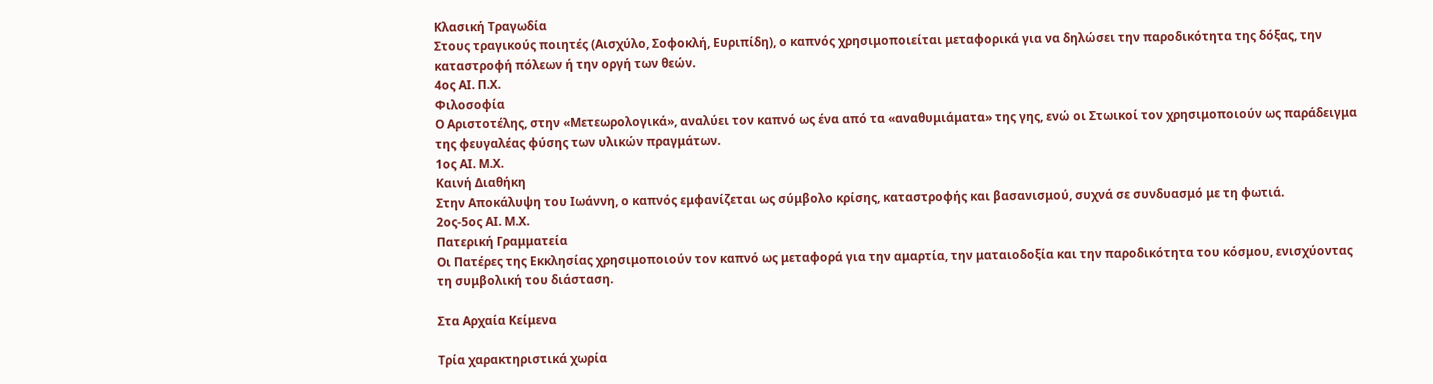Κλασική Τραγωδία
Στους τραγικούς ποιητές (Αισχύλο, Σοφοκλή, Ευριπίδη), ο καπνός χρησιμοποιείται μεταφορικά για να δηλώσει την παροδικότητα της δόξας, την καταστροφή πόλεων ή την οργή των θεών.
4ος ΑΙ. Π.Χ.
Φιλοσοφία
Ο Αριστοτέλης, στην «Μετεωρολογικά», αναλύει τον καπνό ως ένα από τα «αναθυμιάματα» της γης, ενώ οι Στωικοί τον χρησιμοποιούν ως παράδειγμα της φευγαλέας φύσης των υλικών πραγμάτων.
1ος ΑΙ. Μ.Χ.
Καινή Διαθήκη
Στην Αποκάλυψη του Ιωάννη, ο καπνός εμφανίζεται ως σύμβολο κρίσης, καταστροφής και βασανισμού, συχνά σε συνδυασμό με τη φωτιά.
2ος-5ος ΑΙ. Μ.Χ.
Πατερική Γραμματεία
Οι Πατέρες της Εκκλησίας χρησιμοποιούν τον καπνό ως μεταφορά για την αμαρτία, την ματαιοδοξία και την παροδικότητα του κόσμου, ενισχύοντας τη συμβολική του διάσταση.

Στα Αρχαία Κείμενα

Τρία χαρακτηριστικά χωρία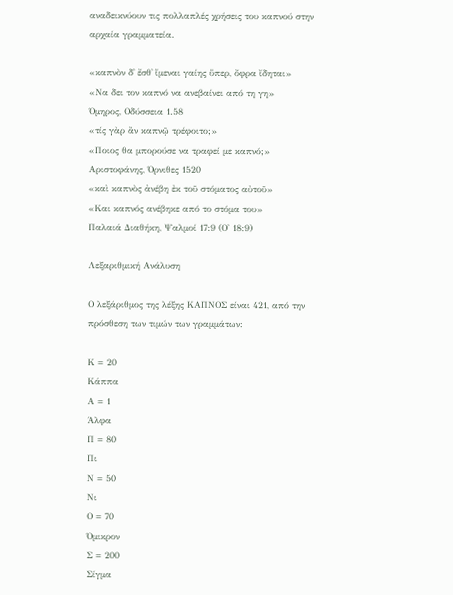αναδεικνύουν τις πολλαπλές χρήσεις του καπνού στην αρχαία γραμματεία.

«καπνὸν δ᾽ ἔσθ᾽ ἵμεναι γαίης ὕπερ, ὄφρα ἴδηται»
«Να δει τον καπνό να ανεβαίνει από τη γη»
Όμηρος, Οδύσσεια 1.58
«τίς γὰρ ἂν καπνῷ τρέφοιτο;»
«Ποιος θα μπορούσε να τραφεί με καπνό;»
Αριστοφάνης, Όρνιθες 1520
«καὶ καπνὸς ἀνέβη ἐκ τοῦ στόματος αὐτοῦ»
«Και καπνός ανέβηκε από το στόμα του»
Παλαιά Διαθήκη, Ψαλμοί 17:9 (Ο' 18:9)

Λεξαριθμική Ανάλυση

Ο λεξάριθμος της λέξης ΚΑΠΝΟΣ είναι 421, από την πρόσθεση των τιμών των γραμμάτων:

Κ = 20
Κάππα
Α = 1
Άλφα
Π = 80
Πι
Ν = 50
Νι
Ο = 70
Όμικρον
Σ = 200
Σίγμα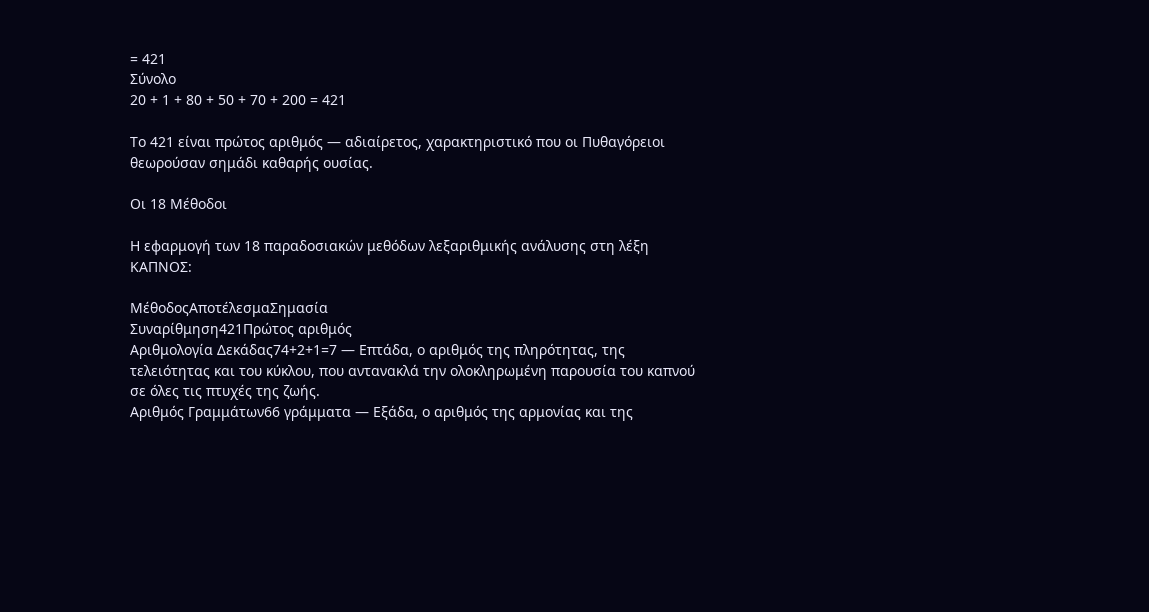= 421
Σύνολο
20 + 1 + 80 + 50 + 70 + 200 = 421

Το 421 είναι πρώτος αριθμός — αδιαίρετος, χαρακτηριστικό που οι Πυθαγόρειοι θεωρούσαν σημάδι καθαρής ουσίας.

Οι 18 Μέθοδοι

Η εφαρμογή των 18 παραδοσιακών μεθόδων λεξαριθμικής ανάλυσης στη λέξη ΚΑΠΝΟΣ:

ΜέθοδοςΑποτέλεσμαΣημασία
Συναρίθμηση421Πρώτος αριθμός
Αριθμολογία Δεκάδας74+2+1=7 — Επτάδα, ο αριθμός της πληρότητας, της τελειότητας και του κύκλου, που αντανακλά την ολοκληρωμένη παρουσία του καπνού σε όλες τις πτυχές της ζωής.
Αριθμός Γραμμάτων66 γράμματα — Εξάδα, ο αριθμός της αρμονίας και της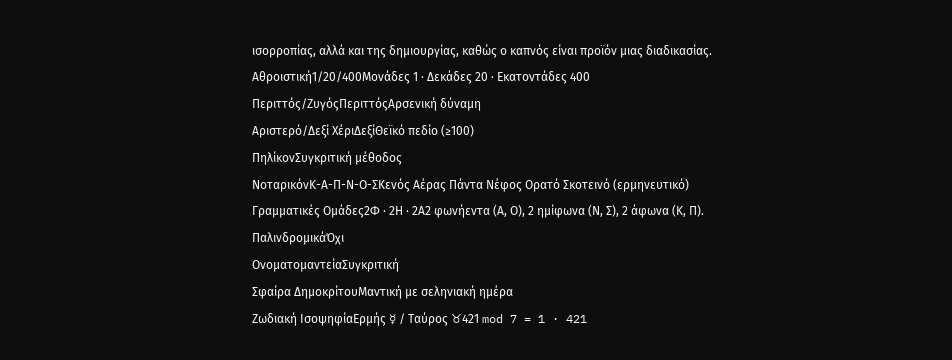ισορροπίας, αλλά και της δημιουργίας, καθώς ο καπνός είναι προϊόν μιας διαδικασίας.
Αθροιστική1/20/400Μονάδες 1 · Δεκάδες 20 · Εκατοντάδες 400
Περιττός/ΖυγόςΠεριττόςΑρσενική δύναμη
Αριστερό/Δεξί ΧέριΔεξίΘεϊκό πεδίο (≥100)
ΠηλίκονΣυγκριτική μέθοδος
ΝοταρικόνΚ-Α-Π-Ν-Ο-ΣΚενός Αέρας Πάντα Νέφος Ορατό Σκοτεινό (ερμηνευτικό)
Γραμματικές Ομάδες2Φ · 2Η · 2Α2 φωνήεντα (Α, Ο), 2 ημίφωνα (Ν, Σ), 2 άφωνα (Κ, Π).
ΠαλινδρομικάΌχι
ΟνοματομαντείαΣυγκριτική
Σφαίρα ΔημοκρίτουΜαντική με σεληνιακή ημέρα
Ζωδιακή ΙσοψηφίαΕρμής ☿ / Ταύρος ♉421 mod 7 = 1 · 421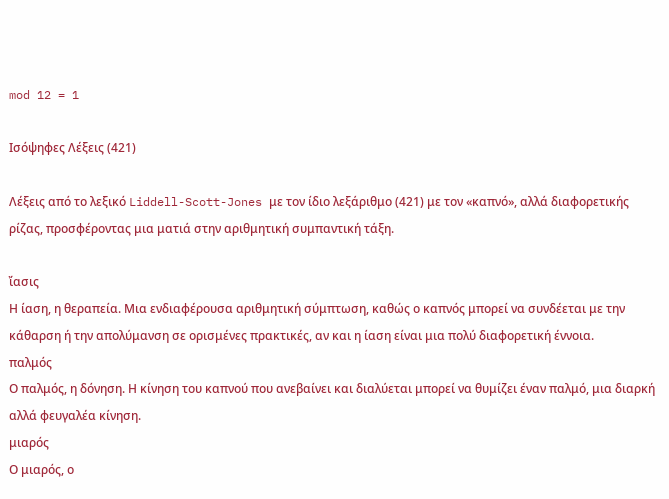mod 12 = 1

Ισόψηφες Λέξεις (421)

Λέξεις από το λεξικό Liddell-Scott-Jones με τον ίδιο λεξάριθμο (421) με τον «καπνό», αλλά διαφορετικής ρίζας, προσφέροντας μια ματιά στην αριθμητική συμπαντική τάξη.

ἴασις
Η ίαση, η θεραπεία. Μια ενδιαφέρουσα αριθμητική σύμπτωση, καθώς ο καπνός μπορεί να συνδέεται με την κάθαρση ή την απολύμανση σε ορισμένες πρακτικές, αν και η ίαση είναι μια πολύ διαφορετική έννοια.
παλμός
Ο παλμός, η δόνηση. Η κίνηση του καπνού που ανεβαίνει και διαλύεται μπορεί να θυμίζει έναν παλμό, μια διαρκή αλλά φευγαλέα κίνηση.
μιαρός
Ο μιαρός, ο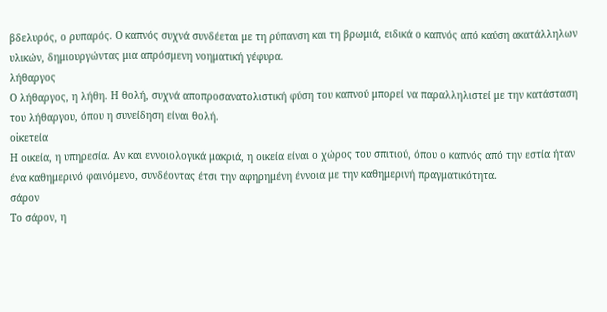βδελυρός, ο ρυπαρός. Ο καπνός συχνά συνδέεται με τη ρύπανση και τη βρωμιά, ειδικά ο καπνός από καύση ακατάλληλων υλικών, δημιουργώντας μια απρόσμενη νοηματική γέφυρα.
λήθαργος
Ο λήθαργος, η λήθη. Η θολή, συχνά αποπροσανατολιστική φύση του καπνού μπορεί να παραλληλιστεί με την κατάσταση του λήθαργου, όπου η συνείδηση είναι θολή.
οἰκετεία
Η οικεία, η υπηρεσία. Αν και εννοιολογικά μακριά, η οικεία είναι ο χώρος του σπιτιού, όπου ο καπνός από την εστία ήταν ένα καθημερινό φαινόμενο, συνδέοντας έτσι την αφηρημένη έννοια με την καθημερινή πραγματικότητα.
σάρον
Το σάρον, η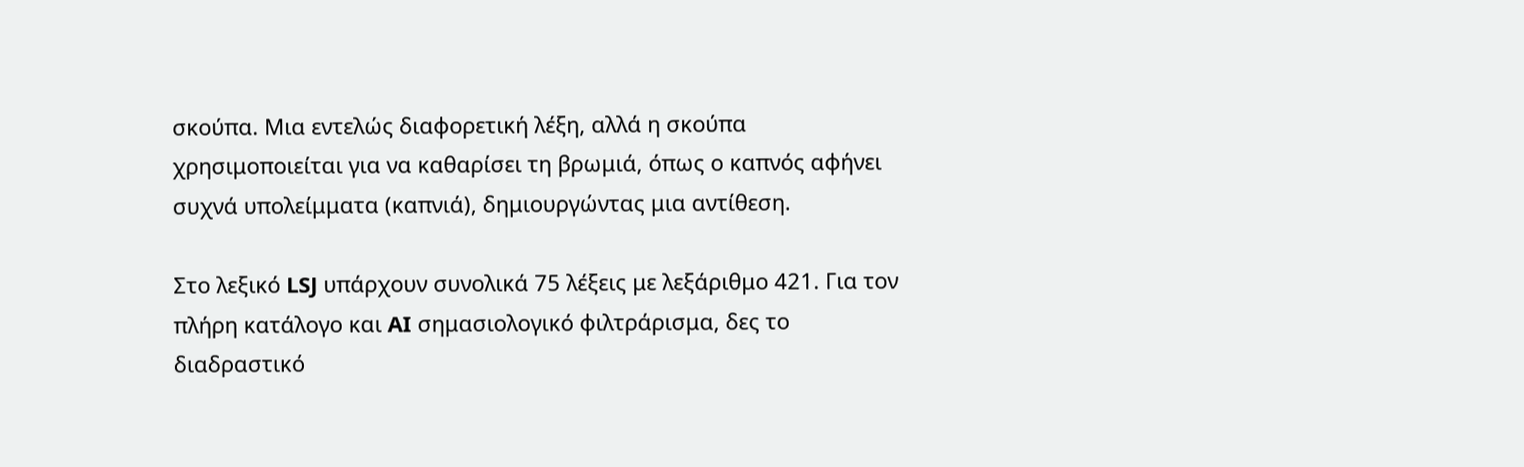σκούπα. Μια εντελώς διαφορετική λέξη, αλλά η σκούπα χρησιμοποιείται για να καθαρίσει τη βρωμιά, όπως ο καπνός αφήνει συχνά υπολείμματα (καπνιά), δημιουργώντας μια αντίθεση.

Στο λεξικό LSJ υπάρχουν συνολικά 75 λέξεις με λεξάριθμο 421. Για τον πλήρη κατάλογο και AI σημασιολογικό φιλτράρισμα, δες το διαδραστικό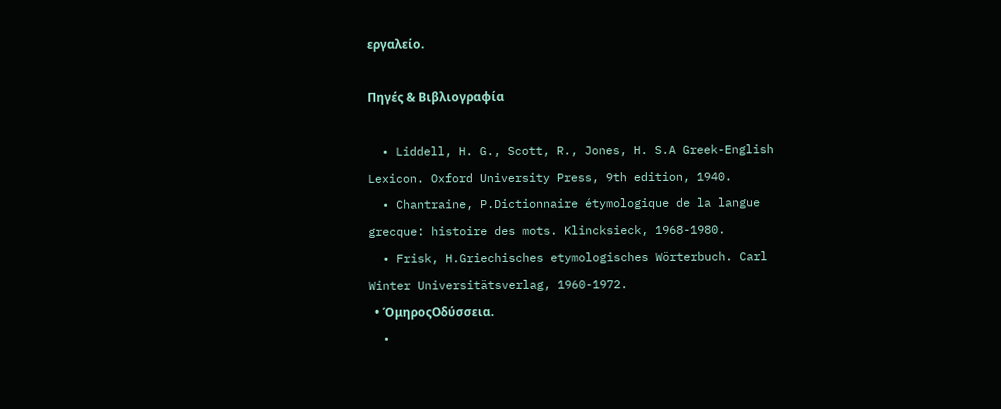εργαλείο.

Πηγές & Βιβλιογραφία

  • Liddell, H. G., Scott, R., Jones, H. S.A Greek-English Lexicon. Oxford University Press, 9th edition, 1940.
  • Chantraine, P.Dictionnaire étymologique de la langue grecque: histoire des mots. Klincksieck, 1968-1980.
  • Frisk, H.Griechisches etymologisches Wörterbuch. Carl Winter Universitätsverlag, 1960-1972.
  • ΌμηροςΟδύσσεια.
  •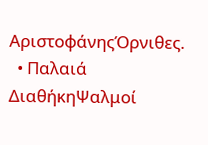ΑριστοφάνηςΌρνιθες.
  • Παλαιά ΔιαθήκηΨαλμοί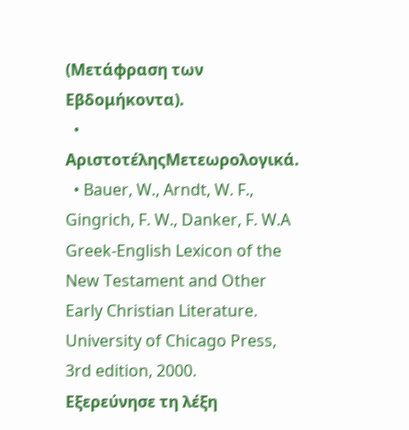(Μετάφραση των Εβδομήκοντα).
  • ΑριστοτέληςΜετεωρολογικά.
  • Bauer, W., Arndt, W. F., Gingrich, F. W., Danker, F. W.A Greek-English Lexicon of the New Testament and Other Early Christian Literature. University of Chicago Press, 3rd edition, 2000.
Εξερεύνησε τη λέξη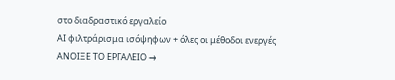στο διαδραστικό εργαλείο
AI φιλτράρισμα ισόψηφων + όλες οι μέθοδοι ενεργές
ΑΝΟΙΞΕ ΤΟ ΕΡΓΑΛΕΙΟ →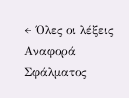← Όλες οι λέξεις
Αναφορά Σφάλματος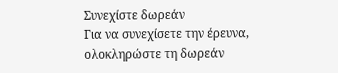Συνεχίστε δωρεάν
Για να συνεχίσετε την έρευνα, ολοκληρώστε τη δωρεάν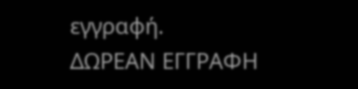εγγραφή.
ΔΩΡΕΑΝ ΕΓΓΡΑΦΗ